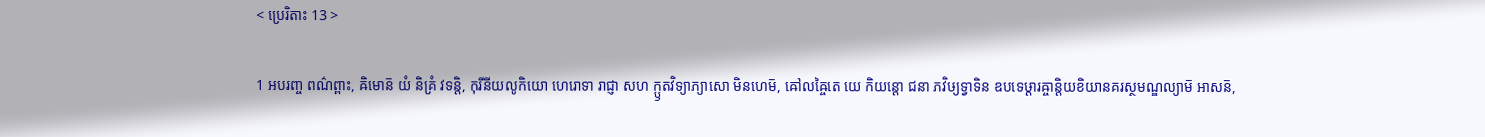< ប្រេរិតាះ 13 >

1 អបរញ្ច ពណ៌ព្ពាះ, ឝិមោន៑ យំ និគ្រំ វទន្តិ, កុរីនីយលូកិយោ ហេរោទា រាជ្ញា សហ ក្ឫតវិទ្យាភ្យាសោ មិនហេម៑, ឝៅលឝ្ចៃតេ យេ កិយន្តោ ជនា ភវិឞ្យទ្វាទិន ឧបទេឞ្ដារឝ្ចាន្តិយខិយានគរស្ថមណ្ឌល្យាម៑ អាសន៑,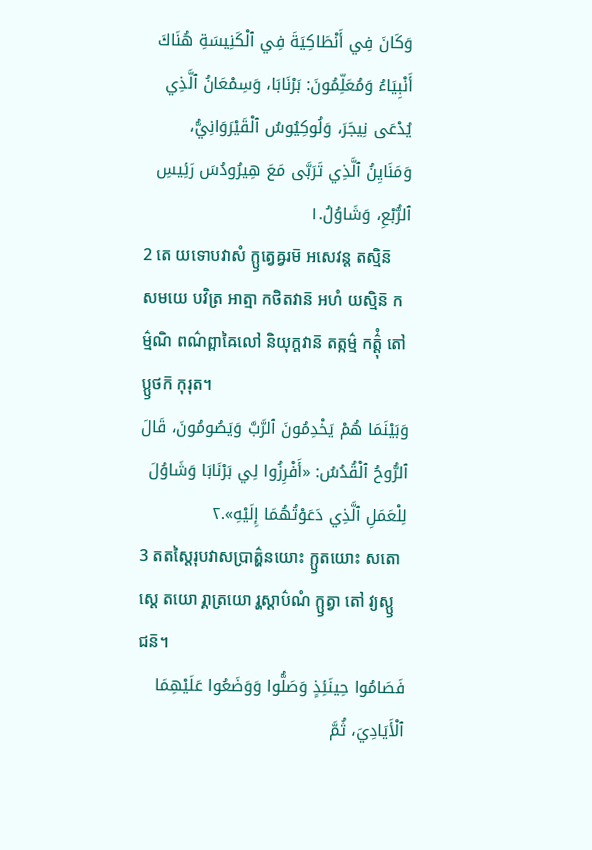وَكَانَ فِي أَنْطَاكِيَةَ فِي ٱلْكَنِيسَةِ هُنَاكَ أَنْبِيَاءُ وَمُعَلِّمُونَ: بَرْنَابَا، وَسِمْعَانُ ٱلَّذِي يُدْعَى نِيجَرَ، وَلُوكِيُوسُ ٱلْقَيْرَوَانِيُّ، وَمَنَايِنُ ٱلَّذِي تَرَبَّى مَعَ هِيرُودُسَ رَئِيسِ ٱلرُّبْعِ، وَشَاوُلُ.١
2 តេ យទោបវាសំ ក្ឫត្វេឝ្វរម៑ អសេវន្ត តស្មិន៑ សមយេ បវិត្រ អាត្មា កថិតវាន៑ អហំ យស្មិន៑ កម៌្មណិ ពណ៌ព្ពាឝៃលៅ និយុក្តវាន៑ តត្កម៌្ម កត៌្តុំ តៅ ប្ឫថក៑ កុរុត។
وَبَيْنَمَا هُمْ يَخْدِمُونَ ٱلرَّبَّ وَيَصُومُونَ، قَالَ ٱلرُّوحُ ٱلْقُدُسُ: «أَفْرِزُوا لِي بَرْنَابَا وَشَاوُلَ لِلْعَمَلِ ٱلَّذِي دَعَوْتُهُمَا إِلَيْهِ».٢
3 តតស្តៃរុបវាសប្រាត៌្ហនយោះ ក្ឫតយោះ សតោស្តេ តយោ រ្គាត្រយោ រ្ហស្តាប៌ណំ ក្ឫត្វា តៅ វ្យស្ឫជន៑។
فَصَامُوا حِينَئِذٍ وَصَلُّوا وَوَضَعُوا عَلَيْهِمَا ٱلْأَيَادِيَ، ثُمَّ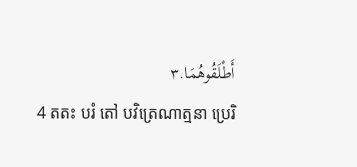أَطْلَقُوهُمَا.٣
4 តតះ បរំ តៅ បវិត្រេណាត្មនា ប្រេរិ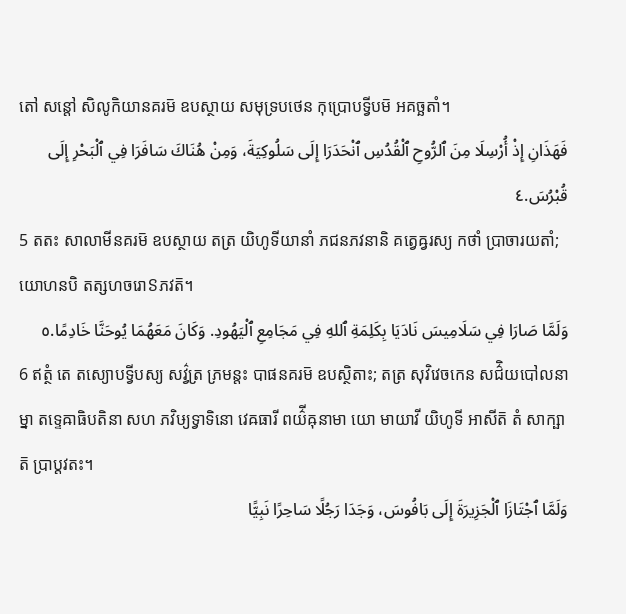តៅ សន្តៅ សិលូកិយានគរម៑ ឧបស្ថាយ សមុទ្របថេន កុប្រោបទ្វីបម៑ អគច្ឆតាំ។
فَهَذَانِ إِذْ أُرْسِلَا مِنَ ٱلرُّوحِ ٱلْقُدُسِ ٱنْحَدَرَا إِلَى سَلُوكِيَةَ، وَمِنْ هُنَاكَ سَافَرَا فِي ٱلْبَحْرِ إِلَى قُبْرُسَ.٤
5 តតះ សាលាមីនគរម៑ ឧបស្ថាយ តត្រ យិហូទីយានាំ ភជនភវនានិ គត្វេឝ្វរស្យ កថាំ ប្រាចារយតាំ; យោហនបិ តត្សហចរោៜភវត៑។
وَلَمَّا صَارَا فِي سَلَامِيسَ نَادَيَا بِكَلِمَةِ ٱللهِ فِي مَجَامِعِ ٱلْيَهُودِ. وَكَانَ مَعَهُمَا يُوحَنَّا خَادِمًا.٥
6 ឥត្ថំ តេ តស្យោបទ្វីបស្យ សវ៌្វត្រ ភ្រមន្តះ បាផនគរម៑ ឧបស្ថិតាះ; តត្រ សុវិវេចកេន សជ៌ិយបៅលនាម្នា តទ្ទេឝាធិបតិនា សហ ភវិឞ្យទ្វាទិនោ វេឝធារី ពយ៌ីឝុនាមា យោ មាយាវី យិហូទី អាសីត៑ តំ សាក្ឞាត៑ ប្រាប្តវតះ។
وَلَمَّا ٱجْتَازَا ٱلْجَزِيرَةَ إِلَى بَافُوسَ، وَجَدَا رَجُلًا سَاحِرًا نَبِيًّا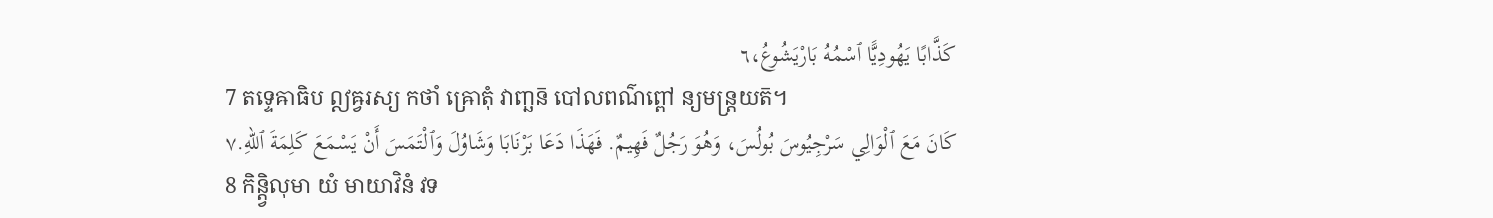كَذَّابًا يَهُودِيًّا ٱسْمُهُ بَارْيَشُوعُ،٦
7 តទ្ទេឝាធិប ឦឝ្វរស្យ កថាំ ឝ្រោតុំ វាញ្ឆន៑ បៅលពណ៌ព្ពៅ ន្យមន្ត្រយត៑។
كَانَ مَعَ ٱلْوَالِي سَرْجِيُوسَ بُولُسَ، وَهُوَ رَجُلٌ فَهِيمٌ. فَهَذَا دَعَا بَرْنَابَا وَشَاوُلَ وَٱلْتَمَسَ أَنْ يَسْمَعَ كَلِمَةَ ٱللهِ.٧
8 កិន្ត្វិលុមា យំ មាយាវិនំ វទ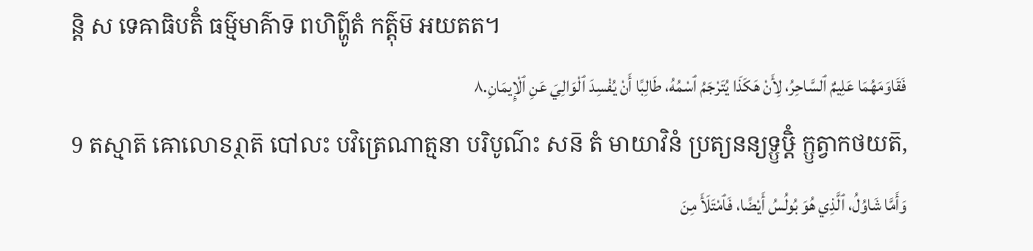ន្តិ ស ទេឝាធិបតិំ ធម៌្មមាគ៌ាទ៑ ពហិព៌្ហូតំ កត៌្តុម៑ អយតត។
فَقَاوَمَهُمَا عَلِيمٌ ٱلسَّاحِرُ، لِأَنْ هَكَذَا يُتَرْجَمُ ٱسْمُهُ، طَالِبًا أَنْ يُفْسِدَ ٱلْوَالِيَ عَنِ ٱلْإِيمَانِ.٨
9 តស្មាត៑ ឝោលោៜរ្ថាត៑ បៅលះ បវិត្រេណាត្មនា បរិបូណ៌ះ សន៑ តំ មាយាវិនំ ប្រត្យនន្យទ្ឫឞ្ដិំ ក្ឫត្វាកថយត៑,
وَأَمَّا شَاوُلُ، ٱلَّذِي هُوَ بُولُسُ أَيْضًا، فَٱمْتَلَأَ مِنَ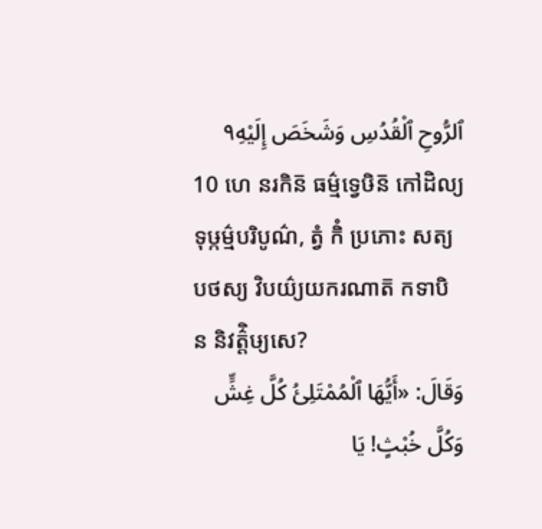ٱلرُّوحِ ٱلْقُدُسِ وَشَخَصَ إِلَيْهِ٩
10 ហេ នរកិន៑ ធម៌្មទ្វេឞិន៑ កៅដិល្យទុឞ្កម៌្មបរិបូណ៌, ត្វំ កិំ ប្រភោះ សត្យបថស្យ វិបយ៌្យយករណាត៑ កទាបិ ន និវត៌្តិឞ្យសេ?
وَقَالَ: «أَيُّهَا ٱلْمُمْتَلِئُ كُلَّ غِشٍّ وَكُلَّ خُبْثٍ! يَا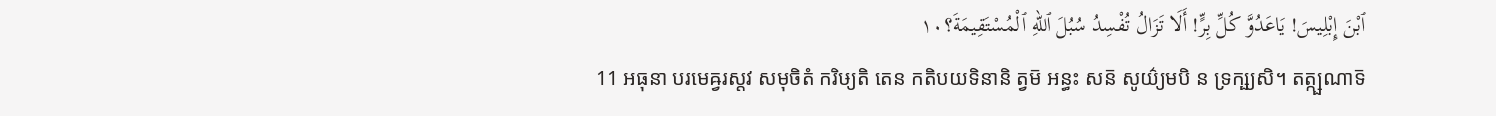ٱبْنَ إِبْلِيسَ! يَاعَدُوَّ كُلِّ بِرٍّ! أَلَا تَزَالُ تُفْسِدُ سُبُلَ ٱللهِ ٱلْمُسْتَقِيمَةَ؟١٠
11 អធុនា បរមេឝ្វរស្តវ សមុចិតំ ករិឞ្យតិ តេន កតិបយទិនានិ ត្វម៑ អន្ធះ សន៑ សូយ៌្យមបិ ន ទ្រក្ឞ្យសិ។ តត្ក្ឞណាទ៑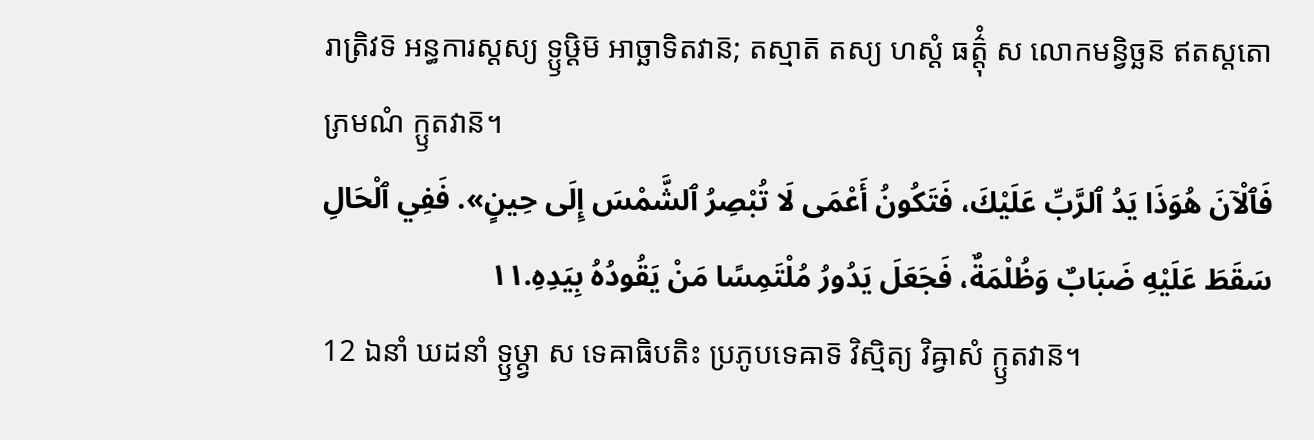រាត្រិវទ៑ អន្ធការស្តស្យ ទ្ឫឞ្ដិម៑ អាច្ឆាទិតវាន៑; តស្មាត៑ តស្យ ហស្តំ ធត៌្តុំ ស លោកមន្វិច្ឆន៑ ឥតស្តតោ ភ្រមណំ ក្ឫតវាន៑។
فَٱلْآنَ هُوَذَا يَدُ ٱلرَّبِّ عَلَيْكَ، فَتَكُونُ أَعْمَى لَا تُبْصِرُ ٱلشَّمْسَ إِلَى حِينٍ». فَفِي ٱلْحَالِ سَقَطَ عَلَيْهِ ضَبَابٌ وَظُلْمَةٌ، فَجَعَلَ يَدُورُ مُلْتَمِسًا مَنْ يَقُودُهُ بِيَدِهِ.١١
12 ឯនាំ ឃដនាំ ទ្ឫឞ្ដ្វា ស ទេឝាធិបតិះ ប្រភូបទេឝាទ៑ វិស្មិត្យ វិឝ្វាសំ ក្ឫតវាន៑។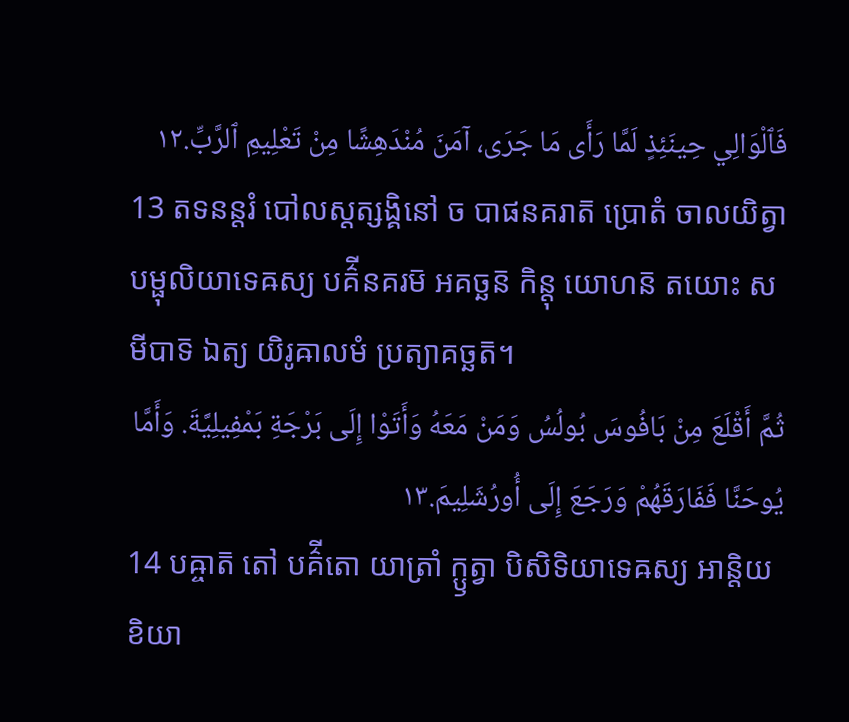فَٱلْوَالِي حِينَئِذٍ لَمَّا رَأَى مَا جَرَى، آمَنَ مُنْدَهِشًا مِنْ تَعْلِيمِ ٱلرَّبِّ.١٢
13 តទនន្តរំ បៅលស្តត្សង្គិនៅ ច បាផនគរាត៑ ប្រោតំ ចាលយិត្វា បម្ផុលិយាទេឝស្យ បគ៌ីនគរម៑ អគច្ឆន៑ កិន្តុ យោហន៑ តយោះ សមីបាទ៑ ឯត្យ យិរូឝាលមំ ប្រត្យាគច្ឆត៑។
ثُمَّ أَقْلَعَ مِنْ بَافُوسَ بُولُسُ وَمَنْ مَعَهُ وَأَتَوْا إِلَى بَرْجَةِ بَمْفِيلِيَّةَ. وَأَمَّا يُوحَنَّا فَفَارَقَهُمْ وَرَجَعَ إِلَى أُورُشَلِيمَ.١٣
14 បឝ្ចាត៑ តៅ បគ៌ីតោ យាត្រាំ ក្ឫត្វា បិសិទិយាទេឝស្យ អាន្តិយខិយា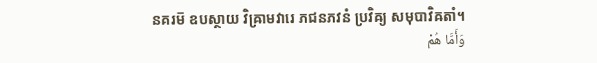នគរម៑ ឧបស្ថាយ វិឝ្រាមវារេ ភជនភវនំ ប្រវិឝ្យ សមុបាវិឝតាំ។
وَأَمَّا هُمْ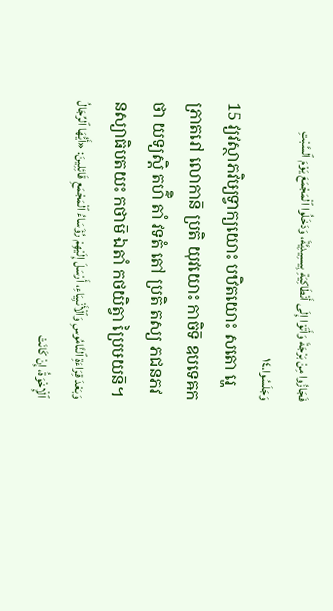فَجَازُوا مِنْ بَرْجَةَ وَأَتَوْا إِلَى أَنْطَاكِيَةِ بِيسِيدِيَّةَ، وَدَخَلُوا ٱلْمَجْمَعَ يَوْمَ ٱلسَّبْتِ وَجَلَسُوا.١٤
15 វ្យវស្ថាភវិឞ្យទ្វាក្យយោះ បឋិតយោះ សតោ រ្ហេ ភ្រាតរៅ លោកាន៑ ប្រតិ យុវយោះ កាចិទ៑ ឧបទេឝកថា យទ្យស្តិ តហ៌ិ តាំ វទតំ តៅ ប្រតិ តស្យ ភជនភវនស្យាធិបតយះ កថាម៑ ឯតាំ កថយិត្វា ប្រៃឞយន៑។
وَبَعْدَ قِرَاءَةِ ٱلنَّامُوسِ وَٱلْأَنْبِيَاءِ، أَرْسَلَ إِلَيْهِمْ رُؤَسَاءُ ٱلْمَجْمَعِ قَائِلِينَ: «أَيُّهَا ٱلرِّجَالُ ٱلْإِخْوَةُ، إِنْ كَانَتْ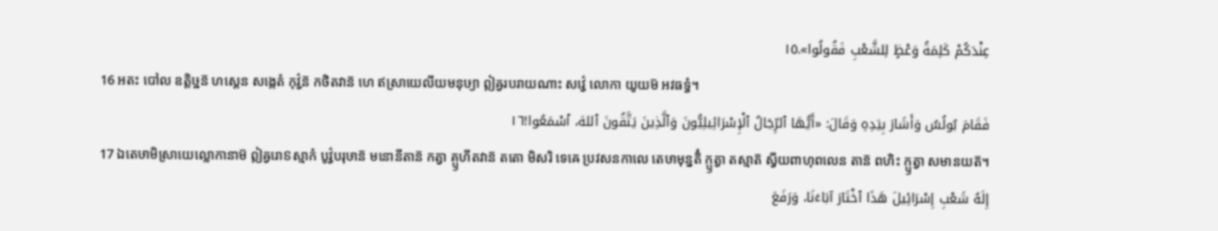عِنْدَكُمْ كَلِمَةُ وَعْظٍ لِلشَّعْبِ فَقُولُوا».١٥
16 អតះ បៅល ឧត្តិឞ្ឋន៑ ហស្តេន សង្កេតំ កុវ៌្វន៑ កថិតវាន៑ ហេ ឥស្រាយេលីយមនុឞ្យា ឦឝ្វរបរាយណាះ សវ៌្វេ លោកា យូយម៑ អវធទ្ធំ។
فَقَامَ بُولُسُ وَأَشَارَ بِيَدِهِ وَقَالَ: «أَيُّهَا ٱلرِّجَالُ ٱلْإِسْرَائِيلِيُّونَ وَٱلَّذِينَ يَتَّقُونَ ٱللهَ، ٱسْمَعُوا!١٦
17 ឯតេឞាមិស្រាយេល្លោកានាម៑ ឦឝ្វរោៜស្មាកំ បូវ៌្វបរុឞាន៑ មនោនីតាន៑ កត្វា គ្ឫហីតវាន៑ តតោ មិសរិ ទេឝេ ប្រវសនកាលេ តេឞាមុន្នតិំ ក្ឫត្វា តស្មាត៑ ស្វីយពាហុពលេន តាន៑ ពហិះ ក្ឫត្វា សមានយត៑។
إِلَهُ شَعْبِ إِسْرَائِيلَ هَذَا ٱخْتَارَ آبَاءَنَا، وَرَفَعَ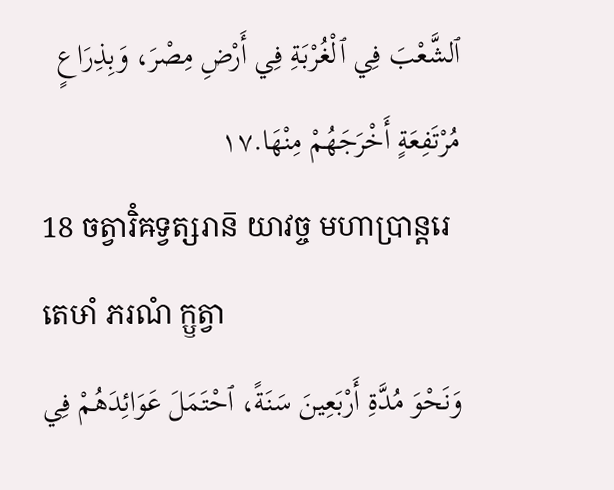ٱلشَّعْبَ فِي ٱلْغُرْبَةِ فِي أَرْضِ مِصْرَ، وَبِذِرَاعٍ مُرْتَفِعَةٍ أَخْرَجَهُمْ مِنْهَا.١٧
18 ចត្វារិំឝទ្វត្សរាន៑ យាវច្ច មហាប្រាន្តរេ តេឞាំ ភរណំ ក្ឫត្វា
وَنَحْوَ مُدَّةِ أَرْبَعِينَ سَنَةً، ٱحْتَمَلَ عَوَائِدَهُمْ فِي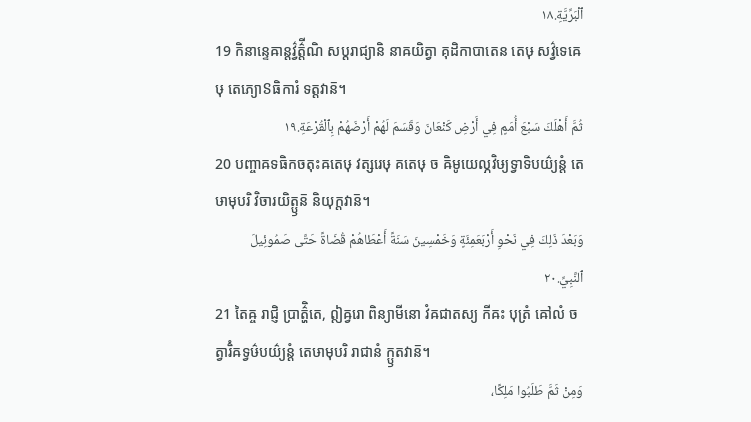ٱلْبَرِّيَّةِ.١٨
19 កិនាន្ទេឝាន្តវ៌្វត៌្តីណិ សប្តរាជ្យានិ នាឝយិត្វា គុដិកាបាតេន តេឞុ សវ៌្វទេឝេឞុ តេភ្យោៜធិការំ ទត្តវាន៑។
ثُمَّ أَهْلَكَ سَبْعَ أُمَمٍ فِي أَرْضِ كَنْعَانَ وَقَسَمَ لَهُمْ أَرْضَهُمْ بِٱلْقُرْعَةِ.١٩
20 បញ្ចាឝទធិកចតុះឝតេឞុ វត្សរេឞុ គតេឞុ ច ឝិមូយេល្ភវិឞ្យទ្វាទិបយ៌្យន្តំ តេឞាមុបរិ វិចារយិត្ឫន៑ និយុក្តវាន៑។
وَبَعْدَ ذَلِكَ فِي نَحْوِ أَرْبَعَمِئَةٍ وَخَمْسِينَ سَنَةً أَعْطَاهُمْ قُضَاةً حَتَّى صَمُوئِيلَ ٱلنَّبِيِّ.٢٠
21 តៃឝ្ច រាជ្ញិ ប្រាត៌្ហិតេ, ឦឝ្វរោ ពិន្យាមីនោ វំឝជាតស្យ កីឝះ បុត្រំ ឝៅលំ ចត្វារិំឝទ្វឞ៌បយ៌្យន្តំ តេឞាមុបរិ រាជានំ ក្ឫតវាន៑។
وَمِنْ ثَمَّ طَلَبُوا مَلِكًا،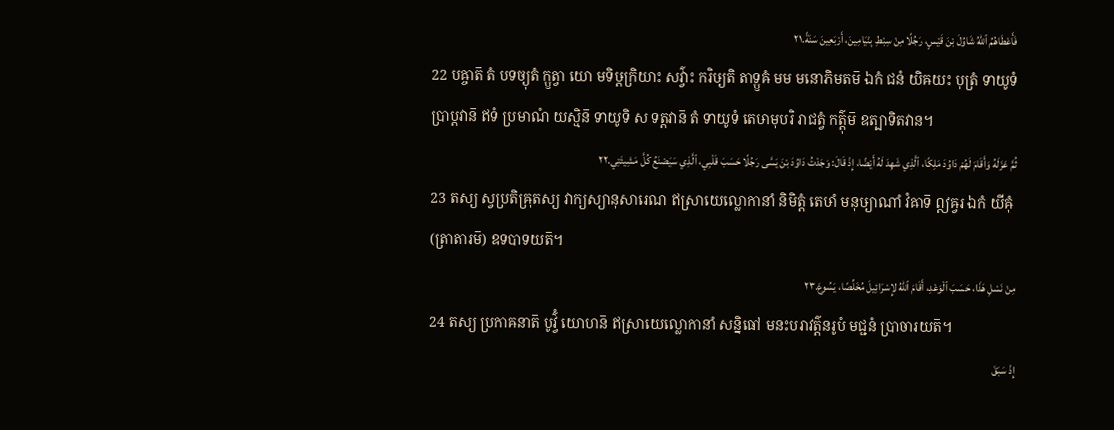فَأَعْطَاهُمُ ٱللهُ شَاوُلَ بْنَ قَيْسٍ، رَجُلًا مِنْ سِبْطِ بِنْيَامِينَ، أَرْبَعِينَ سَنَةً.٢١
22 បឝ្ចាត៑ តំ បទច្យុតំ ក្ឫត្វា យោ មទិឞ្ដក្រិយាះ សវ៌្វាះ ករិឞ្យតិ តាទ្ឫឝំ មម មនោភិមតម៑ ឯកំ ជនំ យិឝយះ បុត្រំ ទាយូទំ ប្រាប្តវាន៑ ឥទំ ប្រមាណំ យស្មិន៑ ទាយូទិ ស ទត្តវាន៑ តំ ទាយូទំ តេឞាមុបរិ រាជត្វំ កត៌្តុម៑ ឧត្បាទិតវាន។
ثُمَّ عَزَلَهُ وَأَقَامَ لَهُمْ دَاوُدَ مَلِكًا، ٱلَّذِي شَهِدَ لَهُ أَيْضًا، إِذْ قَالَ: وَجَدْتُ دَاوُدَ بْنَ يَسَّى رَجُلًا حَسَبَ قَلْبِي، ٱلَّذِي سَيَصْنَعُ كُلَّ مَشِيئَتِي.٢٢
23 តស្យ ស្វប្រតិឝ្រុតស្យ វាក្យស្យានុសារេណ ឥស្រាយេល្លោកានាំ និមិត្តំ តេឞាំ មនុឞ្យាណាំ វំឝាទ៑ ឦឝ្វរ ឯកំ យីឝុំ (ត្រាតារម៑) ឧទបាទយត៑។
مِنْ نَسْلِ هَذَا، حَسَبَ ٱلْوَعْدِ، أَقَامَ ٱللهُ لإِسْرَائِيلَ مُخَلِّصًا، يَسُوعَ.٢٣
24 តស្យ ប្រកាឝនាត៑ បូវ៌្វំ យោហន៑ ឥស្រាយេល្លោកានាំ សន្និធៅ មនះបរាវត៌្តនរូបំ មជ្ជនំ ប្រាចារយត៑។
إِذْ سَبَقَ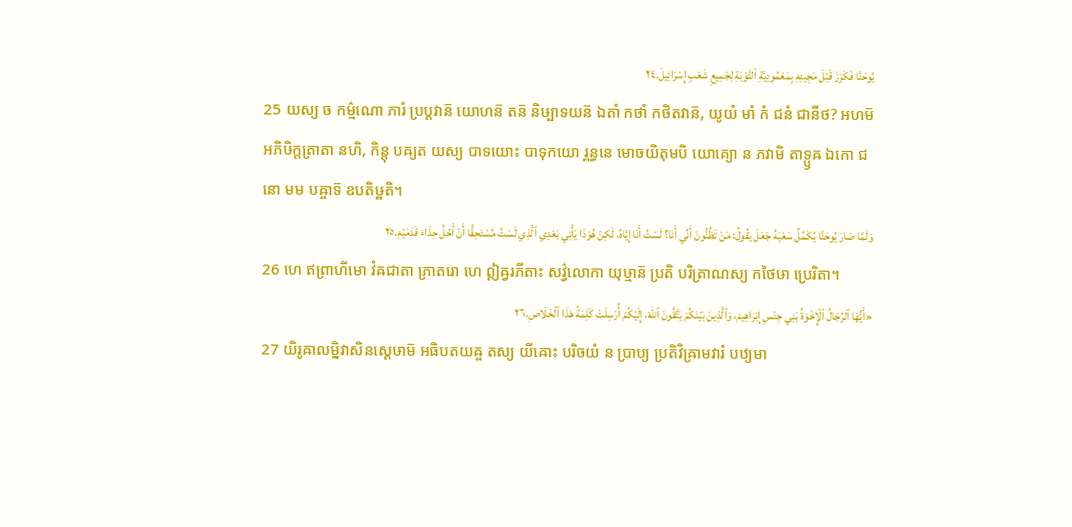يُوحَنَّا فَكَرَزَ قَبْلَ مَجِيئِهِ بِمَعْمُودِيَّةِ ٱلتَّوْبَةِ لِجَمِيعِ شَعْبِ إِسْرَائِيلَ.٢٤
25 យស្យ ច កម៌្មណោ ភារំ ប្រប្តវាន៑ យោហន៑ តន៑ និឞ្បាទយន៑ ឯតាំ កថាំ កថិតវាន៑, យូយំ មាំ កំ ជនំ ជានីថ? អហម៑ អភិឞិក្តត្រាតា នហិ, កិន្តុ បឝ្យត យស្យ បាទយោះ បាទុកយោ រ្ពន្ធនេ មោចយិតុមបិ យោគ្យោ ន ភវាមិ តាទ្ឫឝ ឯកោ ជនោ មម បឝ្ចាទ៑ ឧបតិឞ្ឋតិ។
وَلَمَّا صَارَ يُوحَنَّا يُكَمِّلُ سَعْيَهُ جَعَلَ يَقُولُ: مَنْ تَظُنُّونَ أَنِّي أَنَا؟ لَسْتُ أَنَا إِيَّاهُ، لَكِنْ هُوَذَا يَأْتِي بَعْدِي ٱلَّذِي لَسْتُ مُسْتَحِقًّا أَنْ أَحُلَّ حِذَاءَ قَدَمَيْهِ.٢٥
26 ហេ ឥព្រាហីមោ វំឝជាតា ភ្រាតរោ ហេ ឦឝ្វរភីតាះ សវ៌្វលោកា យុឞ្មាន៑ ប្រតិ បរិត្រាណស្យ កថៃឞា ប្រេរិតា។
«أَيُّهَا ٱلرِّجَالُ ٱلْإِخْوَةُ بَنِي جِنْسِ إِبْرَاهِيمَ، وَٱلَّذِينَ بَيْنَكُمْ يَتَّقُونَ ٱللهَ، إِلَيْكُمْ أُرْسِلَتْ كَلِمَةُ هَذَا ٱلْخَلَاصِ.٢٦
27 យិរូឝាលម្និវាសិនស្តេឞាម៑ អធិបតយឝ្ច តស្យ យីឝោះ បរិចយំ ន ប្រាប្យ ប្រតិវិឝ្រាមវារំ បឋ្យមា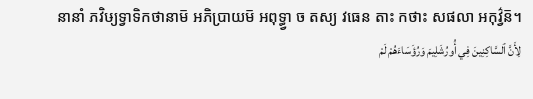នានាំ ភវិឞ្យទ្វាទិកថានាម៑ អភិប្រាយម៑ អពុទ្ធ្វា ច តស្យ វធេន តាះ កថាះ សផលា អកុវ៌្វន៑។
لِأَنَّ ٱلسَّاكِنِينَ فِي أُورُشَلِيمَ وَرُؤَسَاءَهُمْ لَمْ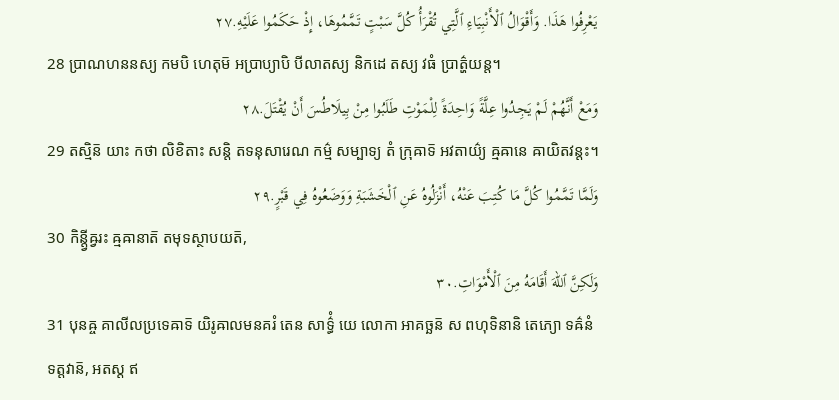يَعْرِفُوا هَذَا. وَأَقْوَالُ ٱلْأَنْبِيَاءِ ٱلَّتِي تُقْرَأُ كُلَّ سَبْتٍ تَمَّمُوهَا، إِذْ حَكَمُوا عَلَيْهِ.٢٧
28 ប្រាណហននស្យ កមបិ ហេតុម៑ អប្រាប្យាបិ បីលាតស្យ និកដេ តស្យ វធំ ប្រាត៌្ហយន្ត។
وَمَعْ أَنَّهُمْ لَمْ يَجِدُوا عِلَّةً وَاحِدَةً لِلْمَوْتِ طَلَبُوا مِنْ بِيلَاطُسَ أَنْ يُقْتَلَ.٢٨
29 តស្មិន៑ យាះ កថា លិខិតាះ សន្តិ តទនុសារេណ កម៌្ម សម្បាទ្យ តំ ក្រុឝាទ៑ អវតាយ៌្យ ឝ្មឝានេ ឝាយិតវន្តះ។
وَلَمَّا تَمَّمُوا كُلَّ مَا كُتِبَ عَنْهُ، أَنْزَلُوهُ عَنِ ٱلْخَشَبَةِ وَوَضَعُوهُ فِي قَبْرٍ.٢٩
30 កិន្ត្វីឝ្វរះ ឝ្មឝានាត៑ តមុទស្ថាបយត៑,
وَلَكِنَّ ٱللهَ أَقَامَهُ مِنَ ٱلْأَمْوَاتِ.٣٠
31 បុនឝ្ច គាលីលប្រទេឝាទ៑ យិរូឝាលមនគរំ តេន សាទ៌្ធំ យេ លោកា អាគច្ឆន៑ ស ពហុទិនានិ តេភ្យោ ទឝ៌នំ ទត្តវាន៑, អតស្ត ឥ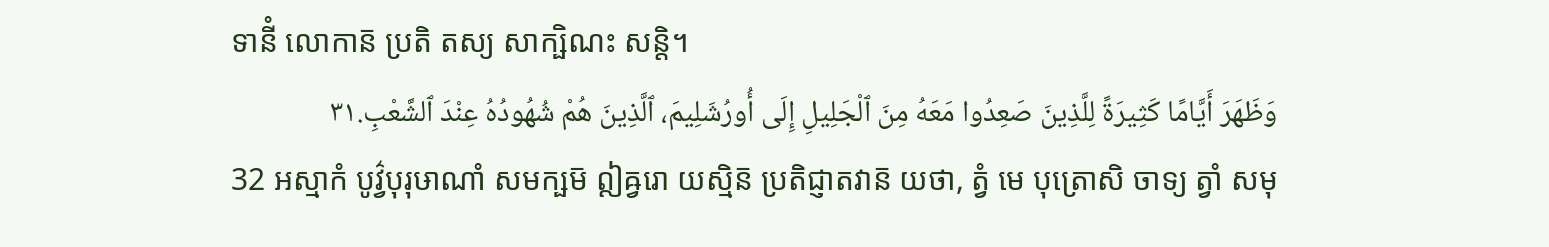ទានីំ លោកាន៑ ប្រតិ តស្យ សាក្ឞិណះ សន្តិ។
وَظَهَرَ أَيَّامًا كَثِيرَةً لِلَّذِينَ صَعِدُوا مَعَهُ مِنَ ٱلْجَلِيلِ إِلَى أُورُشَلِيمَ، ٱلَّذِينَ هُمْ شُهُودُهُ عِنْدَ ٱلشَّعْبِ.٣١
32 អស្មាកំ បូវ៌្វបុរុឞាណាំ សមក្ឞម៑ ឦឝ្វរោ យស្មិន៑ ប្រតិជ្ញាតវាន៑ យថា, ត្វំ មេ បុត្រោសិ ចាទ្យ ត្វាំ សមុ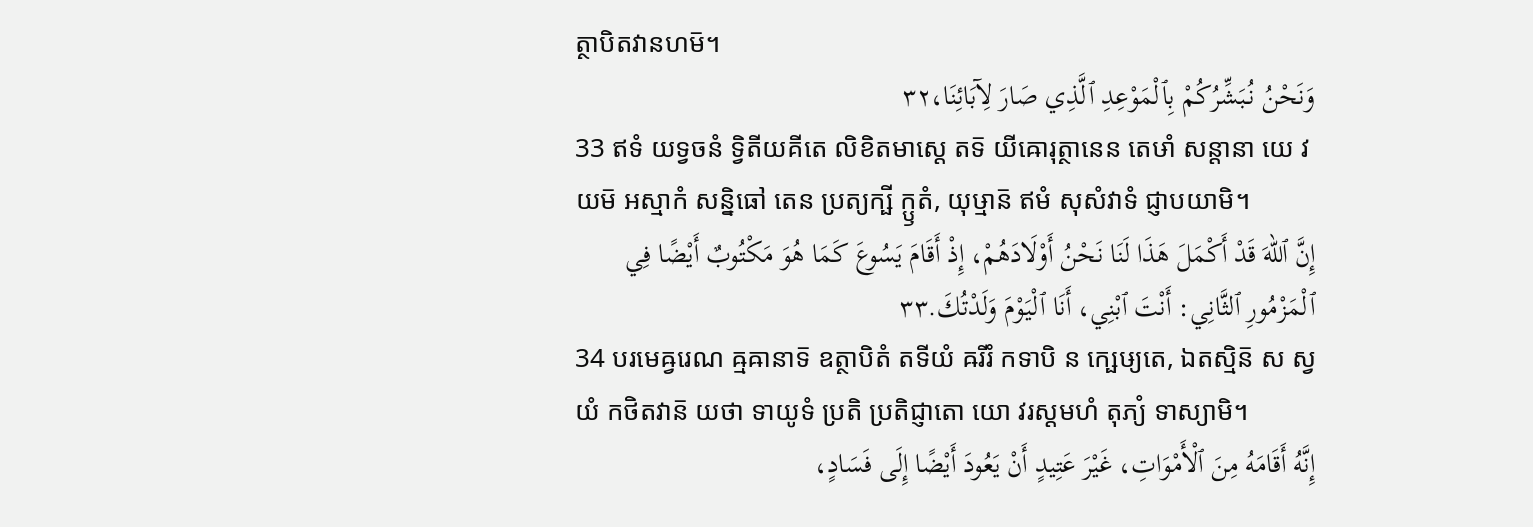ត្ថាបិតវានហម៑។
وَنَحْنُ نُبَشِّرُكُمْ بِٱلْمَوْعِدِ ٱلَّذِي صَارَ لِآبَائِنَا،٣٢
33 ឥទំ យទ្វចនំ ទ្វិតីយគីតេ លិខិតមាស្តេ តទ៑ យីឝោរុត្ថានេន តេឞាំ សន្តានា យេ វយម៑ អស្មាកំ សន្និធៅ តេន ប្រត្យក្ឞី ក្ឫតំ, យុឞ្មាន៑ ឥមំ សុសំវាទំ ជ្ញាបយាមិ។
إِنَّ ٱللهَ قَدْ أَكْمَلَ هَذَا لَنَا نَحْنُ أَوْلَادَهُمْ، إِذْ أَقَامَ يَسُوعَ كَمَا هُوَ مَكْتُوبٌ أَيْضًا فِي ٱلْمَزْمُورِ ٱلثَّانِي: أَنْتَ ٱبْنِي، أَنَا ٱلْيَوْمَ وَلَدْتُكَ.٣٣
34 បរមេឝ្វរេណ ឝ្មឝានាទ៑ ឧត្ថាបិតំ តទីយំ ឝរីរំ កទាបិ ន ក្ឞេឞ្យតេ, ឯតស្មិន៑ ស ស្វយំ កថិតវាន៑ យថា ទាយូទំ ប្រតិ ប្រតិជ្ញាតោ យោ វរស្តមហំ តុភ្យំ ទាស្យាមិ។
إِنَّهُ أَقَامَهُ مِنَ ٱلْأَمْوَاتِ، غَيْرَ عَتِيدٍ أَنْ يَعُودَ أَيْضًا إِلَى فَسَادٍ،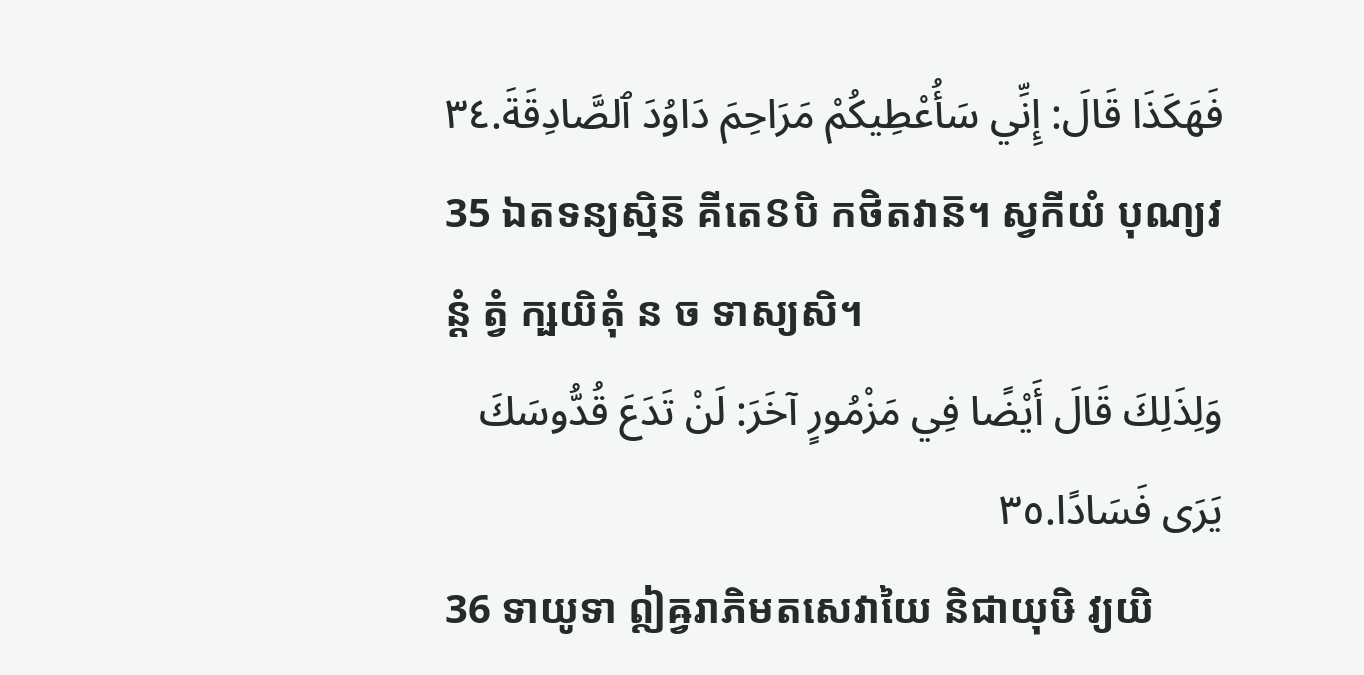فَهَكَذَا قَالَ: إِنِّي سَأُعْطِيكُمْ مَرَاحِمَ دَاوُدَ ٱلصَّادِقَةَ.٣٤
35 ឯតទន្យស្មិន៑ គីតេៜបិ កថិតវាន៑។ ស្វកីយំ បុណ្យវន្តំ ត្វំ ក្ឞយិតុំ ន ច ទាស្យសិ។
وَلِذَلِكَ قَالَ أَيْضًا فِي مَزْمُورٍ آخَرَ: لَنْ تَدَعَ قُدُّوسَكَ يَرَى فَسَادًا.٣٥
36 ទាយូទា ឦឝ្វរាភិមតសេវាយៃ និជាយុឞិ វ្យយិ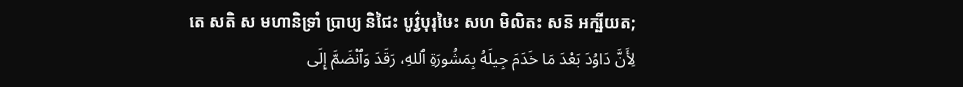តេ សតិ ស មហានិទ្រាំ ប្រាប្យ និជៃះ បូវ៌្វបុរុឞៃះ សហ មិលិតះ សន៑ អក្ឞីយត;
لِأَنَّ دَاوُدَ بَعْدَ مَا خَدَمَ جِيلَهُ بِمَشُورَةِ ٱللهِ، رَقَدَ وَٱنْضَمَّ إِلَى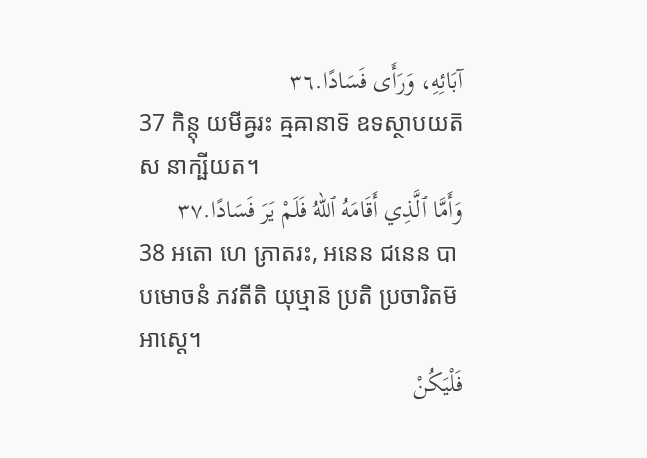آبَائِهِ، وَرَأَى فَسَادًا.٣٦
37 កិន្តុ យមីឝ្វរះ ឝ្មឝានាទ៑ ឧទស្ថាបយត៑ ស នាក្ឞីយត។
وَأَمَّا ٱلَّذِي أَقَامَهُ ٱللهُ فَلَمْ يَرَ فَسَادًا.٣٧
38 អតោ ហេ ភ្រាតរះ, អនេន ជនេន បាបមោចនំ ភវតីតិ យុឞ្មាន៑ ប្រតិ ប្រចារិតម៑ អាស្តេ។
فَلْيَكُنْ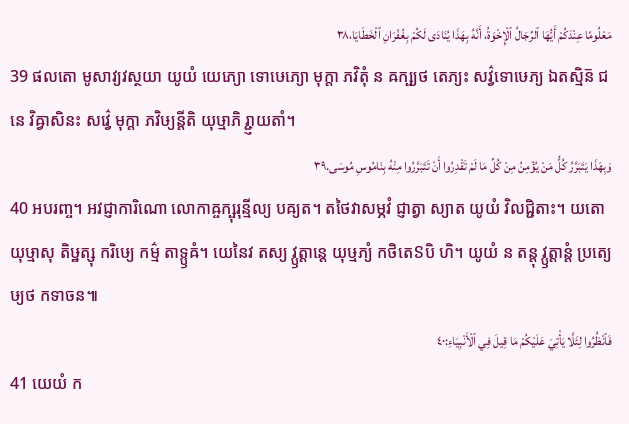مَعْلُومًا عِنْدَكُمْ أَيُّهَا ٱلرِّجَالُ ٱلْإِخْوَةُ، أَنَّهُ بِهَذَا يُنَادَى لَكُمْ بِغُفْرَانِ ٱلْخَطَايَا،٣٨
39 ផលតោ មូសាវ្យវស្ថយា យូយំ យេភ្យោ ទោឞេភ្យោ មុក្តា ភវិតុំ ន ឝក្ឞ្យថ តេភ្យះ សវ៌្វទោឞេភ្យ ឯតស្មិន៑ ជនេ វិឝ្វាសិនះ សវ៌្វេ មុក្តា ភវិឞ្យន្តីតិ យុឞ្មាភិ រ្ជ្ញាយតាំ។
وَبِهَذَا يَتَبَرَّرُ كُلُّ مَنْ يُؤْمِنُ مِنْ كُلِّ مَا لَمْ تَقْدِرُوا أَنْ تَتَبَرَّرُوا مِنْهُ بِنَامُوسِ مُوسَى.٣٩
40 អបរញ្ច។ អវជ្ញាការិណោ លោកាឝ្ចក្ឞុរុន្មីល្យ បឝ្យត។ តថៃវាសម្ភវំ ជ្ញាត្វា ស្យាត យូយំ វិលជ្ជិតាះ។ យតោ យុឞ្មាសុ តិឞ្ឋត្សុ ករិឞ្យេ កម៌្ម តាទ្ឫឝំ។ យេនៃវ តស្យ វ្ឫត្តាន្តេ យុឞ្មភ្យំ កថិតេៜបិ ហិ។ យូយំ ន តន្តុ វ្ឫត្តាន្តំ ប្រត្យេឞ្យថ កទាចន៕
فَٱنْظُرُوا لِئَلَّا يَأْتِيَ عَلَيْكُمْ مَا قِيلَ فِي ٱلْأَنْبِيَاءِ:٤٠
41 យេយំ ក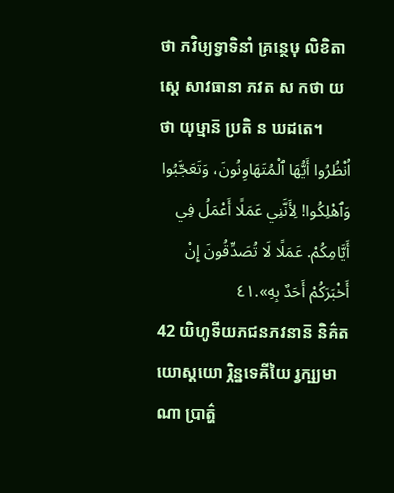ថា ភវិឞ្យទ្វាទិនាំ គ្រន្ថេឞុ លិខិតាស្តេ សាវធានា ភវត ស កថា យថា យុឞ្មាន៑ ប្រតិ ន ឃដតេ។
اُنْظُرُوا أَيُّهَا ٱلْمُتَهَاوِنُونَ، وَتَعَجَّبُوا وَٱهْلِكُوا! لِأَنَّنِي عَمَلًا أَعْمَلُ فِي أَيَّامِكُمْ. عَمَلًا لَا تُصَدِّقُونَ إِنْ أَخْبَرَكُمْ أَحَدٌ بِهِ».٤١
42 យិហូទីយភជនភវនាន៑ និគ៌តយោស្តយោ រ្ភិន្នទេឝីយៃ រ្វក្ឞ្យមាណា ប្រាត៌្ហ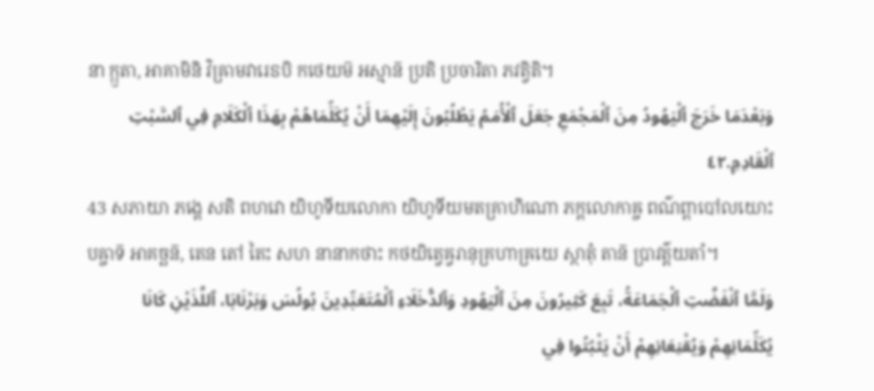នា ក្ឫតា, អាគាមិនិ វិឝ្រាមវារេៜបិ កថេយម៑ អស្មាន៑ ប្រតិ ប្រចារិតា ភវត្វិតិ។
وَبَعْدَمَا خَرَجَ ٱلْيَهُودُ مِنَ ٱلْمَجْمَعِ جَعَلَ ٱلْأُمَمُ يَطْلُبُونَ إِلَيْهِمَا أَنْ يُكَلِّمَاهُمْ بِهَذَا ٱلْكَلَامِ فِي ٱلسَّبْتِ ٱلْقَادِمِ.٤٢
43 សភាយា ភង្គេ សតិ ពហវោ យិហូទីយលោកា យិហូទីយមតគ្រាហិណោ ភក្តលោកាឝ្ច ពណ៌ព្ពាបៅលយោះ បឝ្ចាទ៑ អាគច្ឆន៑, តេន តៅ តៃះ សហ នានាកថាះ កថយិត្វេឝ្វរានុគ្រហាឝ្រយេ ស្ថាតុំ តាន៑ ប្រាវត៌្តយតាំ។
وَلَمَّا ٱنْفَضَّتِ ٱلْجَمَاعَةُ، تَبِعَ كَثِيرُونَ مِنَ ٱلْيَهُودِ وَٱلدُّخَلَاءِ ٱلْمُتَعَبِّدِينَ بُولُسَ وَبَرْنَابَا، ٱللَّذَيْنِ كَانَا يُكَلِّمَانِهِمْ وَيُقْنِعَانِهِمْ أَنْ يَثْبُتُوا فِي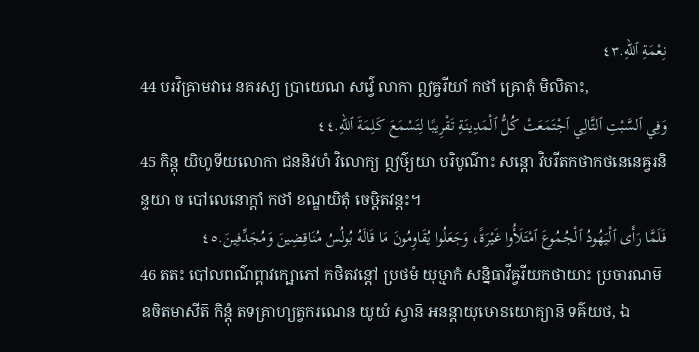نِعْمَةِ ٱللهِ.٤٣
44 បរវិឝ្រាមវារេ នគរស្យ ប្រាយេណ សវ៌្វេ លាកា ឦឝ្វរីយាំ កថាំ ឝ្រោតុំ មិលិតាះ,
وَفِي ٱلسَّبْتِ ٱلتَّالِي ٱجْتَمَعَتْ كُلُّ ٱلْمَدِينَةِ تَقْرِيبًا لِتَسْمَعَ كَلِمَةَ ٱللهِ.٤٤
45 កិន្តុ យិហូទីយលោកា ជននិវហំ វិលោក្យ ឦឞ៌្យយា បរិបូណ៌ាះ សន្តោ វិបរីតកថាកថនេនេឝ្វរនិន្ទយា ច បៅលេនោក្តាំ កថាំ ខណ្ឌយិតុំ ចេឞ្ដិតវន្តះ។
فَلَمَّا رَأَى ٱلْيَهُودُ ٱلْجُمُوعَ ٱمْتَلَأُوا غَيْرَةً، وَجَعَلُوا يُقَاوِمُونَ مَا قَالَهُ بُولُسُ مُنَاقِضِينَ وَمُجَدِّفِينَ.٤٥
46 តតះ បៅលពណ៌ព្ពាវក្ឞោភៅ កថិតវន្តៅ ប្រថមំ យុឞ្មាកំ សន្និធាវីឝ្វរីយកថាយាះ ប្រចារណម៑ ឧចិតមាសីត៑ កិន្តុំ តទគ្រាហ្យត្វករណេន យូយំ ស្វាន៑ អនន្តាយុឞោៜយោគ្យាន៑ ទឝ៌យថ, ឯ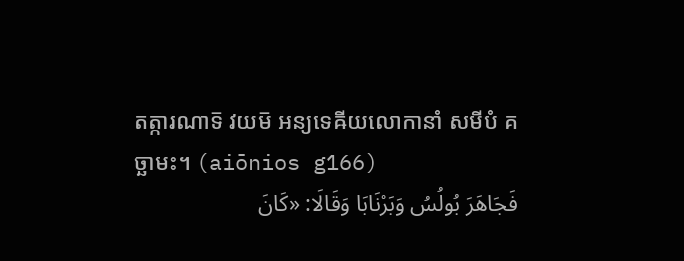តត្ការណាទ៑ វយម៑ អន្យទេឝីយលោកានាំ សមីបំ គច្ឆាមះ។ (aiōnios g166)
فَجَاهَرَ بُولُسُ وَبَرْنَابَا وَقَالَا: «كَانَ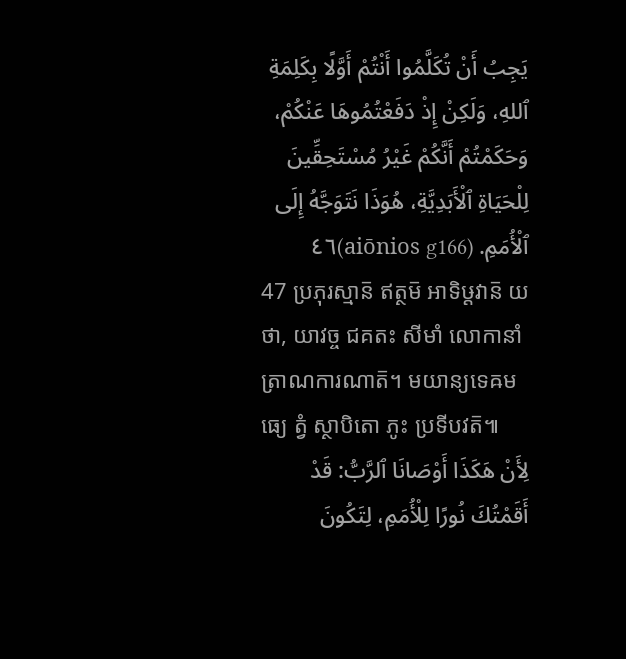يَجِبُ أَنْ تُكَلَّمُوا أَنْتُمْ أَوَّلًا بِكَلِمَةِ ٱللهِ، وَلَكِنْ إِذْ دَفَعْتُمُوهَا عَنْكُمْ، وَحَكَمْتُمْ أَنَّكُمْ غَيْرُ مُسْتَحِقِّينَ لِلْحَيَاةِ ٱلْأَبَدِيَّةِ، هُوَذَا نَتَوَجَّهُ إِلَى ٱلْأُمَمِ. (aiōnios g166)٤٦
47 ប្រភុរស្មាន៑ ឥត្ថម៑ អាទិឞ្ដវាន៑ យថា, យាវច្ច ជគតះ សីមាំ លោកានាំ ត្រាណការណាត៑។ មយាន្យទេឝមធ្យេ ត្វំ ស្ថាបិតោ ភូះ ប្រទីបវត៑៕
لِأَنْ هَكَذَا أَوْصَانَا ٱلرَّبُّ: قَدْ أَقَمْتُكَ نُورًا لِلْأُمَمِ، لِتَكُونَ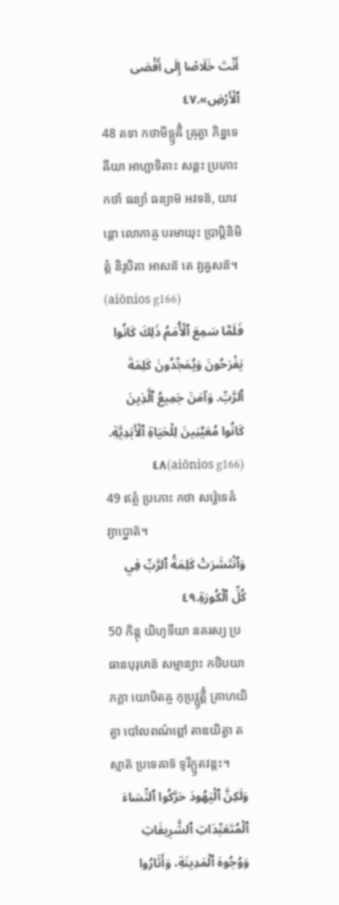أَنْتَ خَلَاصًا إِلَى أَقْصَى ٱلْأَرْضِ».٤٧
48 តទា កថាមីទ្ឫឝីំ ឝ្រុត្វា ភិន្នទេឝីយា អាហ្លាទិតាះ សន្តះ ប្រភោះ កថាំ ធន្យាំ ធន្យាម៑ អវទន៑, យាវន្តោ លោកាឝ្ច បរមាយុះ ប្រាប្តិនិមិត្តំ និរូបិតា អាសន៑ តេ វ្យឝ្វសន៑។ (aiōnios g166)
فَلَمَّا سَمِعَ ٱلْأُمَمُ ذَلِكَ كَانُوا يَفْرَحُونَ وَيُمَجِّدُونَ كَلِمَةَ ٱلرَّبِّ. وَآمَنَ جَمِيعُ ٱلَّذِينَ كَانُوا مُعَيَّنِينَ لِلْحَيَاةِ ٱلْأَبَدِيَّةِ. (aiōnios g166)٤٨
49 ឥត្ថំ ប្រភោះ កថា សវ៌្វេទេឝំ វ្យាប្នោត៑។
وَٱنْتَشَرَتْ كَلِمَةُ ٱلرَّبِّ فِي كُلِّ ٱلْكُورَةِ.٤٩
50 កិន្តុ យិហូទីយា នគរស្យ ប្រធានបុរុឞាន៑ សម្មាន្យាះ កថិបយា ភក្តា យោឞិតឝ្ច កុប្រវ្ឫត្តិំ គ្រាហយិត្វា បៅលពណ៌ព្ពៅ តាឌយិត្វា តស្មាត៑ ប្រទេឝាទ៑ ទូរីក្ឫតវន្តះ។
وَلَكِنَّ ٱلْيَهُودَ حَرَّكُوا ٱلنِّسَاءَ ٱلْمُتَعَبِّدَاتِ ٱلشَّرِيفَاتِ وَوُجُوهَ ٱلْمَدِينَةِ، وَأَثَارُوا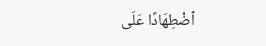ٱضْطِهَادًا عَلَى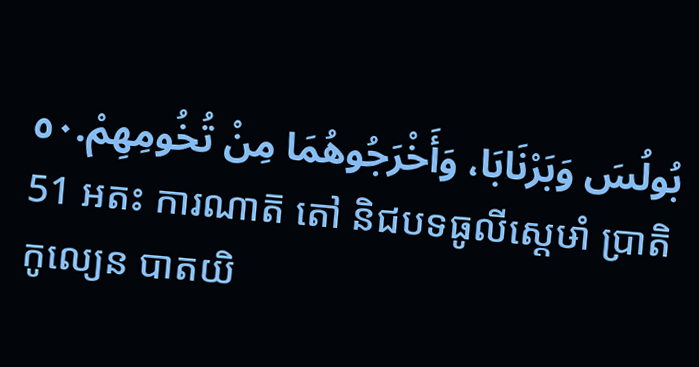بُولُسَ وَبَرْنَابَا، وَأَخْرَجُوهُمَا مِنْ تُخُومِهِمْ.٥٠
51 អតះ ការណាត៑ តៅ និជបទធូលីស្តេឞាំ ប្រាតិកូល្យេន បាតយិ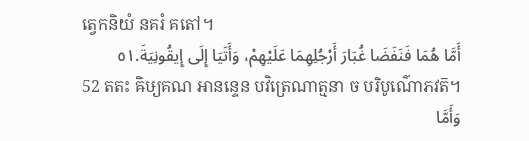ត្វេកនិយំ នគរំ គតៅ។
أَمَّا هُمَا فَنَفَضَا غُبَارَ أَرْجُلِهِمَا عَلَيْهِمْ، وَأَتَيَا إِلَى إِيقُونِيَةَ.٥١
52 តតះ ឝិឞ្យគណ អានន្ទេន បវិត្រេណាត្មនា ច បរិបូណ៌ោភវត៑។
وَأَمَّا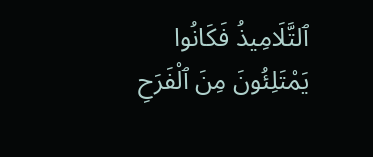ٱلتَّلَامِيذُ فَكَانُوا يَمْتَلِئُونَ مِنَ ٱلْفَرَحِ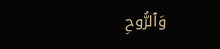وَٱلرُّوحِ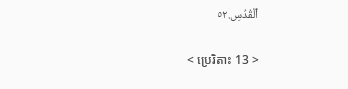ٱلْقُدُسِ.٥٢

< ប្រេរិតាះ 13 >